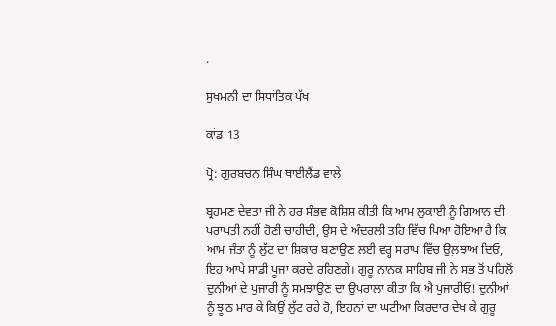.

ਸੁਖਮਨੀ ਦਾ ਸਿਧਾਂਤਿਕ ਪੱਖ

ਕਾਂਡ 13

ਪ੍ਰੋ: ਗੁਰਬਚਨ ਸਿੰਘ ਥਾਈਲੈਂਡ ਵਾਲੇ

ਬ੍ਰਹਮਣ ਦੇਵਤਾ ਜੀ ਨੇ ਹਰ ਸੰਭਵ ਕੋਸ਼ਿਸ਼ ਕੀਤੀ ਕਿ ਆਮ ਲੁਕਾਈ ਨੂੰ ਗਿਆਨ ਦੀ ਪਰਾਪਤੀ ਨਹੀਂ ਹੋਣੀ ਚਾਹੀਦੀ, ਉਸ ਦੇ ਅੰਦਰਲੀ ਤਹਿ ਵਿੱਚ ਪਿਆ ਹੋਇਆ ਹੈ ਕਿ ਆਮ ਜੰਤਾ ਨੂੰ ਲੁੱਟ ਦਾ ਸ਼ਿਕਾਰ ਬਣਾਉਣ ਲਈ ਵਰ੍ਹ ਸਰਾਪ ਵਿੱਚ ਉਲ਼ਝਾਅ ਦਿਓ, ਇਹ ਆਪੇ ਸਾਡੀ ਪੂਜਾ ਕਰਦੇ ਰਹਿਣਗੇ। ਗੁਰੂ ਨਾਨਕ ਸਾਹਿਬ ਜੀ ਨੇ ਸਭ ਤੋਂ ਪਹਿਲੋਂ ਦੁਨੀਆਂ ਦੇ ਪੁਜਾਰੀ ਨੂੰ ਸਮਝਾਉਣ ਦਾ ਉਪਰਾਲਾ ਕੀਤਾ ਕਿ ਐ ਪੁਜਾਰੀਓ! ਦੁਨੀਆਂ ਨੂੰ ਝੂਠ ਮਾਰ ਕੇ ਕਿਉਂ ਲੁੱਟ ਰਹੇ ਹੋ, ਇਹਨਾਂ ਦਾ ਘਟੀਆ ਕਿਰਦਾਰ ਦੇਖ ਕੇ ਗੁਰੂ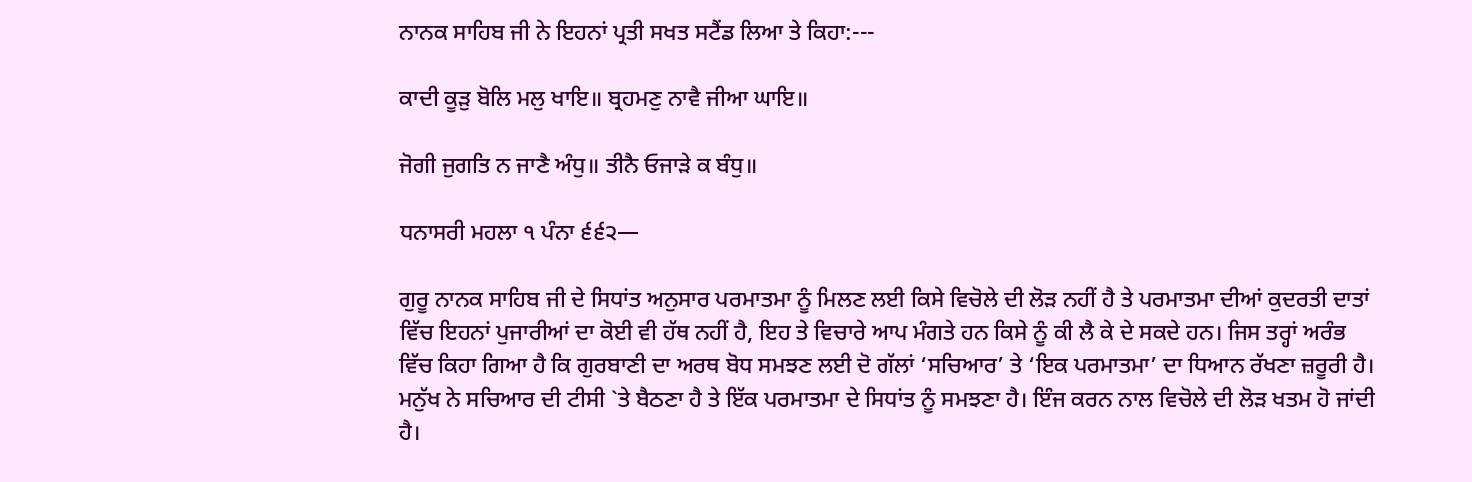ਨਾਨਕ ਸਾਹਿਬ ਜੀ ਨੇ ਇਹਨਾਂ ਪ੍ਰਤੀ ਸਖਤ ਸਟੈਂਡ ਲਿਆ ਤੇ ਕਿਹਾ:---

ਕਾਦੀ ਕੂੜੁ ਬੋਲਿ ਮਲੁ ਖਾਇ॥ ਬ੍ਰਹਮਣੁ ਨਾਵੈ ਜੀਆ ਘਾਇ॥

ਜੋਗੀ ਜੁਗਤਿ ਨ ਜਾਣੈ ਅੰਧੁ॥ ਤੀਨੈ ਓਜਾੜੇ ਕ ਬੰਧੁ॥

ਧਨਾਸਰੀ ਮਹਲਾ ੧ ਪੰਨਾ ੬੬੨—

ਗੁਰੂ ਨਾਨਕ ਸਾਹਿਬ ਜੀ ਦੇ ਸਿਧਾਂਤ ਅਨੁਸਾਰ ਪਰਮਾਤਮਾ ਨੂੰ ਮਿਲਣ ਲਈ ਕਿਸੇ ਵਿਚੋਲੇ ਦੀ ਲੋੜ ਨਹੀਂ ਹੈ ਤੇ ਪਰਮਾਤਮਾ ਦੀਆਂ ਕੁਦਰਤੀ ਦਾਤਾਂ ਵਿੱਚ ਇਹਨਾਂ ਪੁਜਾਰੀਆਂ ਦਾ ਕੋਈ ਵੀ ਹੱਥ ਨਹੀਂ ਹੈ, ਇਹ ਤੇ ਵਿਚਾਰੇ ਆਪ ਮੰਗਤੇ ਹਨ ਕਿਸੇ ਨੂੰ ਕੀ ਲੈ ਕੇ ਦੇ ਸਕਦੇ ਹਨ। ਜਿਸ ਤਰ੍ਹਾਂ ਅਰੰਭ ਵਿੱਚ ਕਿਹਾ ਗਿਆ ਹੈ ਕਿ ਗੁਰਬਾਣੀ ਦਾ ਅਰਥ ਬੋਧ ਸਮਝਣ ਲਈ ਦੋ ਗੱਲਾਂ ‘ਸਚਿਆਰ’ ਤੇ ‘ਇਕ ਪਰਮਾਤਮਾ’ ਦਾ ਧਿਆਨ ਰੱਖਣਾ ਜ਼ਰੂਰੀ ਹੈ। ਮਨੁੱਖ ਨੇ ਸਚਿਆਰ ਦੀ ਟੀਸੀ `ਤੇ ਬੈਠਣਾ ਹੈ ਤੇ ਇੱਕ ਪਰਮਾਤਮਾ ਦੇ ਸਿਧਾਂਤ ਨੂੰ ਸਮਝਣਾ ਹੈ। ਇੰਜ ਕਰਨ ਨਾਲ ਵਿਚੋਲੇ ਦੀ ਲੋੜ ਖਤਮ ਹੋ ਜਾਂਦੀ ਹੈ।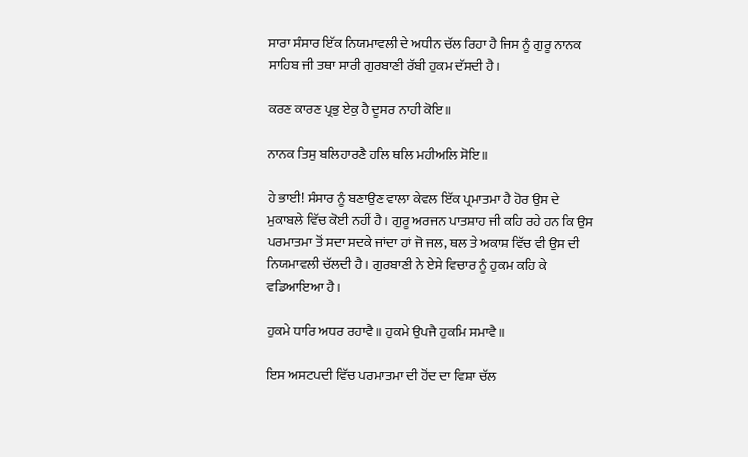ਸਾਰਾ ਸੰਸਾਰ ਇੱਕ ਨਿਯਮਾਵਲੀ ਦੇ ਅਧੀਨ ਚੱਲ ਰਿਹਾ ਹੈ ਜਿਸ ਨੂੰ ਗੁਰੂ ਨਾਨਕ ਸਾਹਿਬ ਜੀ ਤਥਾ ਸਾਰੀ ਗੁਰਬਾਣੀ ਰੱਬੀ ਹੁਕਮ ਦੱਸਦੀ ਹੈ।

ਕਰਣ ਕਾਰਣ ਪ੍ਰਭੁ ਏਕੁ ਹੈ ਦੂਸਰ ਨਾਹੀ ਕੋਇ॥

ਨਾਨਕ ਤਿਸੁ ਬਲਿਹਾਰਣੈ ਹਲਿ ਥਲਿ ਮਹੀਅਲਿ ਸੋਇ॥

ਹੇ ਭਾਈ! ਸੰਸਾਰ ਨੂੰ ਬਣਾਉਣ ਵਾਲਾ ਕੇਵਲ ਇੱਕ ਪ੍ਰਮਾਤਮਾ ਹੈ ਹੋਰ ਉਸ ਦੇ ਮੁਕਾਬਲੇ ਵਿੱਚ ਕੋਈ ਨਹੀਂ ਹੈ। ਗੁਰੂ ਅਰਜਨ ਪਾਤਸ਼ਾਹ ਜੀ ਕਹਿ ਰਹੇ ਹਨ ਕਿ ਉਸ ਪਰਮਾਤਮਾ ਤੋਂ ਸਦਾ ਸਦਕੇ ਜਾਂਦਾ ਹਾਂ ਜੋ ਜਲ, ਥਲ ਤੇ ਅਕਾਸ਼ ਵਿੱਚ ਵੀ ਉਸ ਦੀ ਨਿਯਮਾਵਲੀ ਚੱਲਦੀ ਹੈ। ਗੁਰਬਾਣੀ ਨੇ ਏਸੇ ਵਿਚਾਰ ਨੂੰ ਹੁਕਮ ਕਹਿ ਕੇ ਵਡਿਆਇਆ ਹੈ।

ਹੁਕਮੇ ਧਾਰਿ ਅਧਰ ਰਹਾਵੈ॥ ਹੁਕਮੇ ਉਪਜੈ ਹੁਕਮਿ ਸਮਾਵੈ॥

ਇਸ ਅਸਟਪਦੀ ਵਿੱਚ ਪਰਮਾਤਮਾ ਦੀ ਹੋਂਦ ਦਾ ਵਿਸ਼ਾ ਚੱਲ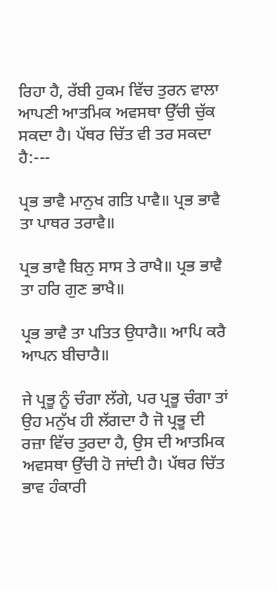ਰਿਹਾ ਹੈ, ਰੱਬੀ ਹੁਕਮ ਵਿੱਚ ਤੁਰਨ ਵਾਲਾ ਆਪਣੀ ਆਤਮਿਕ ਅਵਸਥਾ ਉੱਚੀ ਚੁੱਕ ਸਕਦਾ ਹੈ। ਪੱਥਰ ਚਿੱਤ ਵੀ ਤਰ ਸਕਦਾ ਹੈ:---

ਪ੍ਰਭ ਭਾਵੈ ਮਾਨੁਖ ਗਤਿ ਪਾਵੈ॥ ਪ੍ਰਭ ਭਾਵੈ ਤਾ ਪਾਥਰ ਤਰਾਵੈ॥

ਪ੍ਰਭ ਭਾਵੈ ਬਿਨੁ ਸਾਸ ਤੇ ਰਾਖੈ॥ ਪ੍ਰਭ ਭਾਵੈ ਤਾ ਹਰਿ ਗੁਣ ਭਾਖੈ॥

ਪ੍ਰਭ ਭਾਵੈ ਤਾ ਪਤਿਤ ਉਧਾਰੈ॥ ਆਪਿ ਕਰੈ ਆਪਨ ਬੀਚਾਰੈ॥

ਜੇ ਪ੍ਰਭੂ ਨੂੰ ਚੰਗਾ ਲੱਗੇ, ਪਰ ਪ੍ਰਭੂ ਚੰਗਾ ਤਾਂ ਉਹ ਮਨੁੱਖ ਹੀ ਲੱਗਦਾ ਹੈ ਜੋ ਪ੍ਰਭੂ ਦੀ ਰਜ਼ਾ ਵਿੱਚ ਤੁਰਦਾ ਹੈ, ਉਸ ਦੀ ਆਤਮਿਕ ਅਵਸਥਾ ਉੱਚੀ ਹੋ ਜਾਂਦੀ ਹੈ। ਪੱਥਰ ਚਿੱਤ ਭਾਵ ਹੰਕਾਰੀ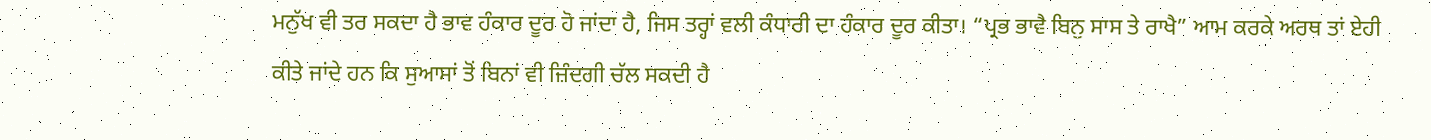ਮਨੁੱਖ ਵੀ ਤਰ ਸਕਦਾ ਹੈ ਭਾਵ ਹੰਕਾਰ ਦੂਰ ਹੋ ਜਾਂਦਾ ਹੈ, ਜਿਸ ਤਰ੍ਹਾਂ ਵਲੀ ਕੰਧਾਰੀ ਦਾ ਹੰਕਾਰ ਦੂਰ ਕੀਤਾ। “ਪ੍ਰਭ ਭਾਵੈ ਬਿਨੁ ਸਾਸ ਤੇ ਰਾਖੈ” ਆਮ ਕਰਕੇ ਅਰਥ ਤਾਂ ਏਹੀ ਕੀਤੇ ਜਾਂਦੇ ਹਨ ਕਿ ਸੁਆਸਾਂ ਤੋਂ ਬਿਨਾਂ ਵੀ ਜ਼ਿੰਦਗੀ ਚੱਲ ਸਕਦੀ ਹੈ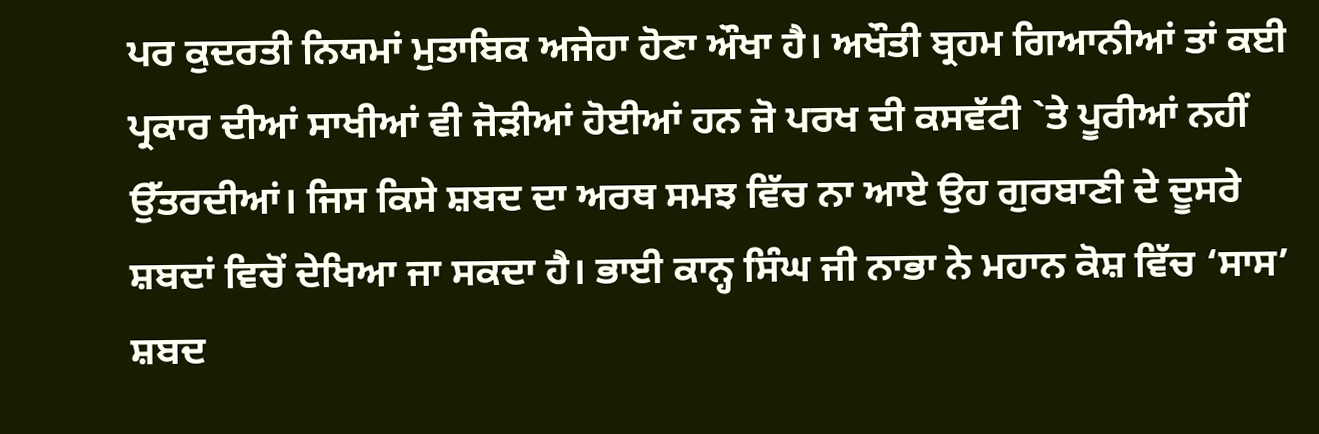ਪਰ ਕੁਦਰਤੀ ਨਿਯਮਾਂ ਮੁਤਾਬਿਕ ਅਜੇਹਾ ਹੋਣਾ ਔਖਾ ਹੈ। ਅਖੌਤੀ ਬ੍ਰਹਮ ਗਿਆਨੀਆਂ ਤਾਂ ਕਈ ਪ੍ਰਕਾਰ ਦੀਆਂ ਸਾਖੀਆਂ ਵੀ ਜੋੜੀਆਂ ਹੋਈਆਂ ਹਨ ਜੋ ਪਰਖ ਦੀ ਕਸਵੱਟੀ `ਤੇ ਪੂਰੀਆਂ ਨਹੀਂ ਉੱਤਰਦੀਆਂ। ਜਿਸ ਕਿਸੇ ਸ਼ਬਦ ਦਾ ਅਰਥ ਸਮਝ ਵਿੱਚ ਨਾ ਆਏ ਉਹ ਗੁਰਬਾਣੀ ਦੇ ਦੂਸਰੇ ਸ਼ਬਦਾਂ ਵਿਚੋਂ ਦੇਖਿਆ ਜਾ ਸਕਦਾ ਹੈ। ਭਾਈ ਕਾਨ੍ਹ ਸਿੰਘ ਜੀ ਨਾਭਾ ਨੇ ਮਹਾਨ ਕੋਸ਼ ਵਿੱਚ ‘ਸਾਸ’ ਸ਼ਬਦ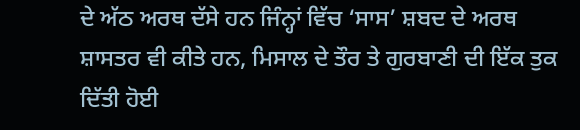ਦੇ ਅੱਠ ਅਰਥ ਦੱਸੇ ਹਨ ਜਿੰਨ੍ਹਾਂ ਵਿੱਚ ‘ਸਾਸ’ ਸ਼ਬਦ ਦੇ ਅਰਥ ਸ਼ਾਸਤਰ ਵੀ ਕੀਤੇ ਹਨ, ਮਿਸਾਲ ਦੇ ਤੌਰ ਤੇ ਗੁਰਬਾਣੀ ਦੀ ਇੱਕ ਤੁਕ ਦਿੱਤੀ ਹੋਈ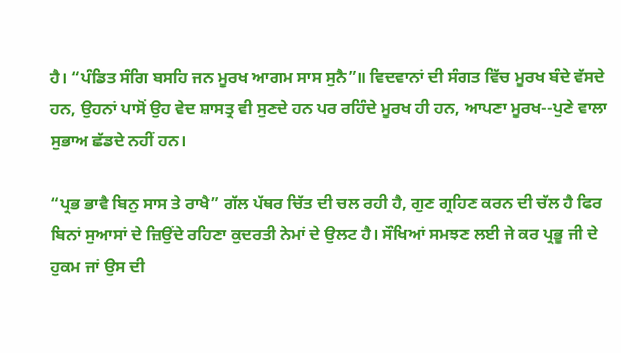ਹੈ। “ਪੰਡਿਤ ਸੰਗਿ ਬਸਹਿ ਜਨ ਮੂਰਖ ਆਗਮ ਸਾਸ ਸੁਨੈ”॥ ਵਿਦਵਾਨਾਂ ਦੀ ਸੰਗਤ ਵਿੱਚ ਮੂਰਖ ਬੰਦੇ ਵੱਸਦੇ ਹਨ, ਉਹਨਾਂ ਪਾਸੋਂ ਉਹ ਵੇਦ ਸ਼ਾਸਤ੍ਰ ਵੀ ਸੁਣਦੇ ਹਨ ਪਰ ਰਹਿੰਦੇ ਮੂਰਖ ਹੀ ਹਨ, ਆਪਣਾ ਮੂਰਖ--ਪੁਣੇ ਵਾਲਾ ਸੁਭਾਅ ਛੱਡਦੇ ਨਹੀਂ ਹਨ।

“ਪ੍ਰਭ ਭਾਵੈ ਬਿਨੁ ਸਾਸ ਤੇ ਰਾਖੈ” ਗੱਲ ਪੱਥਰ ਚਿੱਤ ਦੀ ਚਲ ਰਹੀ ਹੈ, ਗੁਣ ਗ੍ਰਹਿਣ ਕਰਨ ਦੀ ਚੱਲ ਹੈ ਫਿਰ ਬਿਨਾਂ ਸੁਆਸਾਂ ਦੇ ਜ਼ਿਉਂਦੇ ਰਹਿਣਾ ਕੁਦਰਤੀ ਨੇਮਾਂ ਦੇ ਉਲਟ ਹੈ। ਸੌਖਿਆਂ ਸਮਝਣ ਲਈ ਜੇ ਕਰ ਪ੍ਰਭੂ ਜੀ ਦੇ ਹੁਕਮ ਜਾਂ ਉਸ ਦੀ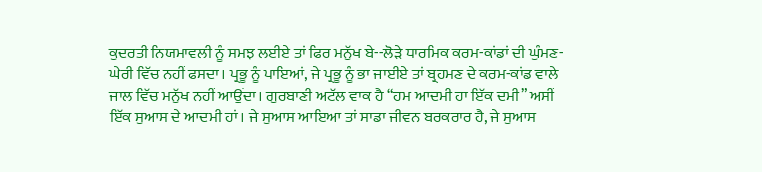ਕੁਦਰਤੀ ਨਿਯਮਾਵਲੀ ਨੂੰ ਸਮਝ ਲਈਏ ਤਾਂ ਫਿਰ ਮਨੁੱਖ ਬੇ--ਲੋੜੇ ਧਾਰਮਿਕ ਕਰਮ-ਕਾਂਡਾਂ ਦੀ ਘੁੰਮਣ-ਘੇਰੀ ਵਿੱਚ ਨਹੀਂ ਫਸਦਾ। ਪ੍ਰਭੂ ਨੂੰ ਪਾਇਆਂ, ਜੇ ਪ੍ਰਭੂ ਨੂੰ ਭਾ ਜਾਈਏ ਤਾਂ ਬ੍ਰਹਮਣ ਦੇ ਕਰਮ-ਕਾਂਡ ਵਾਲੇ ਜਾਲ ਵਿੱਚ ਮਨੁੱਖ ਨਹੀਂ ਆਉਂਦਾ। ਗੁਰਬਾਣੀ ਅਟੱਲ ਵਾਕ ਹੈ “ਹਮ ਆਦਮੀ ਹਾ ਇੱਕ ਦਮੀ” ਅਸੀਂ ਇੱਕ ਸੁਆਸ ਦੇ ਆਦਮੀ ਹਾਂ। ਜੇ ਸੁਆਸ ਆਇਆ ਤਾਂ ਸਾਡਾ ਜੀਵਨ ਬਰਕਰਾਰ ਹੈ, ਜੇ ਸੁਆਸ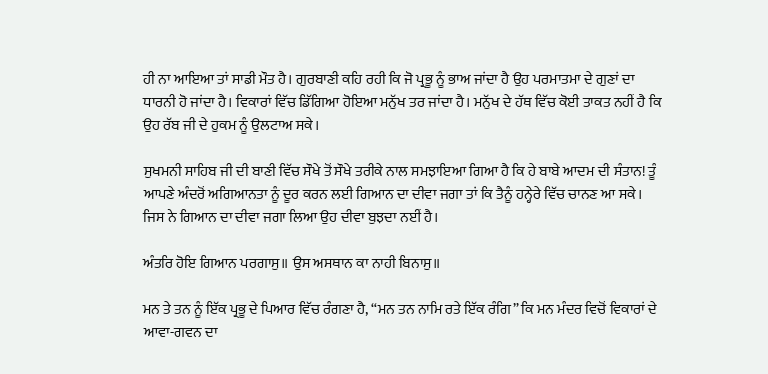ਹੀ ਨਾ ਆਇਆ ਤਾਂ ਸਾਡੀ ਮੌਤ ਹੈ। ਗੁਰਬਾਣੀ ਕਹਿ ਰਹੀ ਕਿ ਜੋ ਪ੍ਰਭੂ ਨੂੰ ਭਾਅ ਜਾਂਦਾ ਹੈ ਉਹ ਪਰਮਾਤਮਾ ਦੇ ਗੁਣਾਂ ਦਾ ਧਾਰਨੀ ਹੋ ਜਾਂਦਾ ਹੈ। ਵਿਕਾਰਾਂ ਵਿੱਚ ਡਿੱਗਿਆ ਹੋਇਆ ਮਨੁੱਖ ਤਰ ਜਾਂਦਾ ਹੈ। ਮਨੁੱਖ ਦੇ ਹੱਥ ਵਿੱਚ ਕੋਈ ਤਾਕਤ ਨਹੀਂ ਹੈ ਕਿ ਉਹ ਰੱਬ ਜੀ ਦੇ ਹੁਕਮ ਨੂੰ ਉਲਟਾਅ ਸਕੇ।

ਸੁਖਮਨੀ ਸਾਹਿਬ ਜੀ ਦੀ ਬਾਣੀ ਵਿੱਚ ਸੌਖੇ ਤੋਂ ਸੌਖੇ ਤਰੀਕੇ ਨਾਲ ਸਮਝਾਇਆ ਗਿਆ ਹੈ ਕਿ ਹੇ ਬਾਬੇ ਆਦਮ ਦੀ ਸੰਤਾਨ! ਤੂੰ ਆਪਣੇ ਅੰਦਰੋਂ ਅਗਿਆਨਤਾ ਨੂੰ ਦੂਰ ਕਰਨ ਲਈ ਗਿਆਨ ਦਾ ਦੀਵਾ ਜਗਾ ਤਾਂ ਕਿ ਤੈਨੂੰ ਹਨ੍ਹੇਰੇ ਵਿੱਚ ਚਾਨਣ ਆ ਸਕੇ। ਜਿਸ ਨੇ ਗਿਆਨ ਦਾ ਦੀਵਾ ਜਗਾ ਲਿਆ ਉਹ ਦੀਵਾ ਬੁਝਦਾ ਨਈਂ ਹੈ।

ਅੰਤਰਿ ਹੋਇ ਗਿਆਨ ਪਰਗਾਸੁ॥ ਉਸ ਅਸਥਾਨ ਕਾ ਨਾਹੀ ਬਿਨਾਸੁ॥

ਮਨ ਤੇ ਤਨ ਨੂੰ ਇੱਕ ਪ੍ਰਭੂ ਦੇ ਪਿਆਰ ਵਿੱਚ ਰੰਗਣਾ ਹੈ, “ਮਨ ਤਨ ਨਾਮਿ ਰਤੇ ਇੱਕ ਰੰਗਿ” ਕਿ ਮਨ ਮੰਦਰ ਵਿਚੋਂ ਵਿਕਾਰਾਂ ਦੇ ਆਵਾ-ਗਵਨ ਦਾ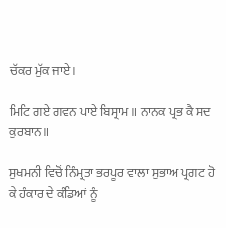ਚੱਕਰ ਮੁੱਕ ਜਾਏ।

ਮਿਟਿ ਗਏ ਗਵਨ ਪਾਏ ਬਿਸ੍ਰਾਮ॥ ਨਾਨਕ ਪ੍ਰਭ ਕੈ ਸਦ ਕੁਰਬਾਨ॥

ਸੁਖਮਨੀ ਵਿਚੋਂ ਨਿੰਮ੍ਰਤਾ ਭਰਪੂਰ ਵਾਲਾ ਸੁਭਾਅ ਪ੍ਰਗਟ ਹੋ ਕੇ ਹੰਕਾਰ ਦੇ ਕੰਡਿਆਂ ਨੂੰ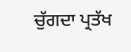ਚੁੱਗਦਾ ਪ੍ਰਤੱਖ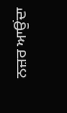ਨਜ਼ਰ ਆਉਂਦਾ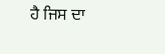ਹੈ ਜਿਸ ਦਾ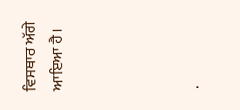ਵਿਸਥਾਰ ਅੱਗੇ ਆਇਆ ਹੈ।




.